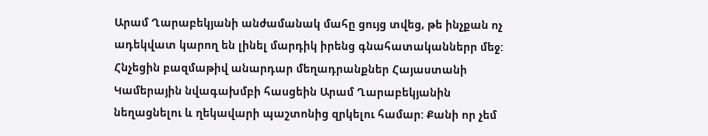Արամ Ղարաբեկյանի անժամանակ մահը ցույց տվեց, թե ինչքան ոչ ադեկվատ կարող են լինել մարդիկ իրենց գնահատականներր մեջ: Հնչեցին բազմաթիվ անարդար մեղադրանքներ Հայաստանի Կամերային նվագախմբի հասցեին Արամ Ղարաբեկյանին նեղացնելու և ղեկավարի պաշտոնից զրկելու համար: Քանի որ չեմ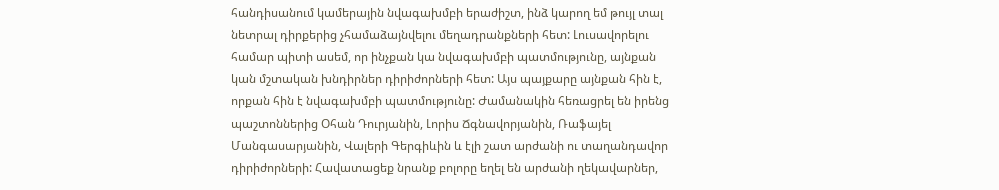հանդիսանում կամերային նվագախմբի երաժիշտ, ինձ կարող եմ թույլ տալ նետրալ դիրքերից չհամաձայնվելու մեղադրանքների հետ: Լուսավորելու համար պիտի ասեմ, որ ինչքան կա նվագախմբի պատմությունը, այնքան կան մշտական խնդիրներ դիրիժորների հետ: Այս պայքարը այնքան հին է, որքան հին է նվագախմբի պատմությունը: Ժամանակին հեռացրել են իրենց պաշտոններից Օհան Դուրյանին, Լորիս Ճգնավորյանին, Ռաֆայել Մանգասարյանին, Վալերի Գերգիևին և էլի շատ արժանի ու տաղանդավոր դիրիժորների: Հավատացեք նրանք բոլորը եղել են արժանի ղեկավարներ,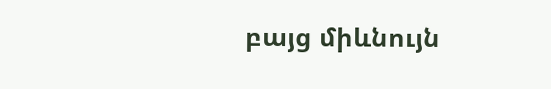բայց միևնույն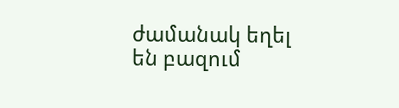ժամանակ եղել են բազում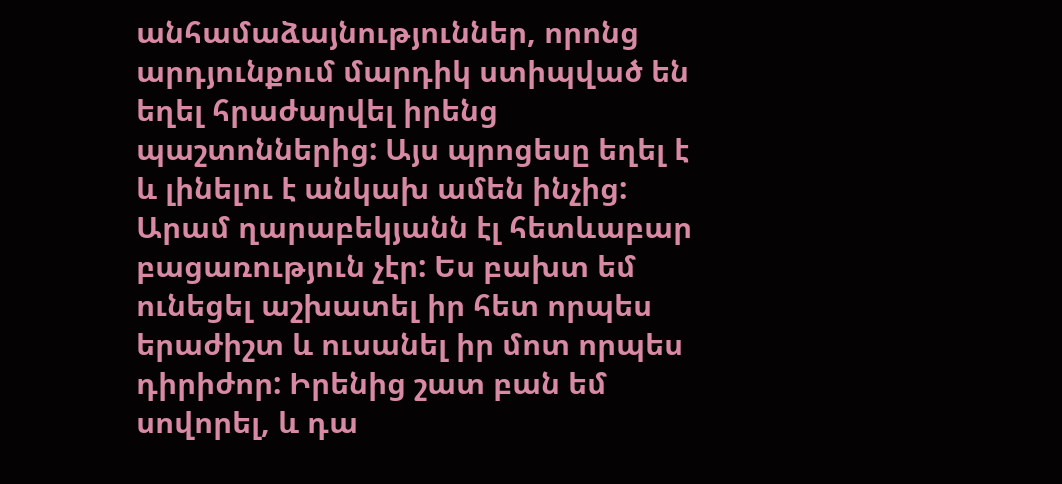անհամաձայնություններ, որոնց արդյունքում մարդիկ ստիպված են եղել հրաժարվել իրենց պաշտոններից: Այս պրոցեսը եղել է և լինելու է անկախ ամեն ինչից: Արամ ղարաբեկյանն էլ հետևաբար բացառություն չէր: Ես բախտ եմ ունեցել աշխատել իր հետ որպես երաժիշտ և ուսանել իր մոտ որպես դիրիժոր: Իրենից շատ բան եմ սովորել, և դա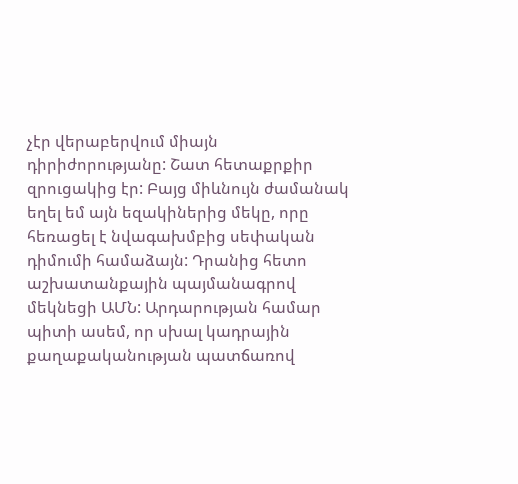չէր վերաբերվում միայն դիրիժորությանը: Շատ հետաքրքիր զրուցակից էր: Բայց միևնույն ժամանակ եղել եմ այն եզակիներից մեկը, որը հեռացել է նվագախմբից սեփական դիմումի համաձայն: Դրանից հետո աշխատանքային պայմանագրով մեկնեցի ԱՄՆ: Արդարության համար պիտի ասեմ, որ սխալ կադրային քաղաքականության պատճառով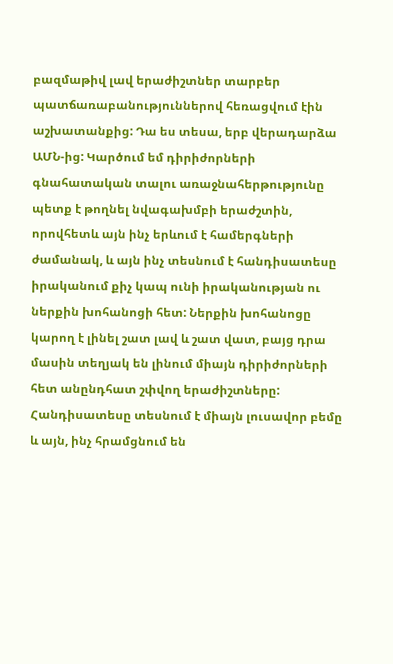բազմաթիվ լավ երաժիշտներ տարբեր պատճառաբանություններով հեռացվում էին աշխատանքից: Դա ես տեսա, երբ վերադարձա ԱՄՆ-ից: Կարծում եմ դիրիժորների գնահատական տալու առաջնահերթությունը պետք է թողնել նվագախմբի երաժշտին, որովհետև այն ինչ երևում է համերգների ժամանակ, և այն ինչ տեսնում է հանդիսատեսը իրականում քիչ կապ ունի իրականության ու ներքին խոհանոցի հետ: Ներքին խոհանոցը կարող է լինել շատ լավ և շատ վատ, բայց դրա մասին տեղյակ են լինում միայն դիրիժորների հետ անընդհատ շփվող երաժիշտները: Հանդիսատեսը տեսնում է միայն լուսավոր բեմը և այն, ինչ հրամցնում են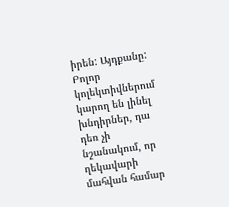իրեն: Այդքանը: Բոլոր կոլեկտիվներում կարող են լինել խնդիրներ, դա դեռ չի նշանակում, որ ղեկավարի մահվան համար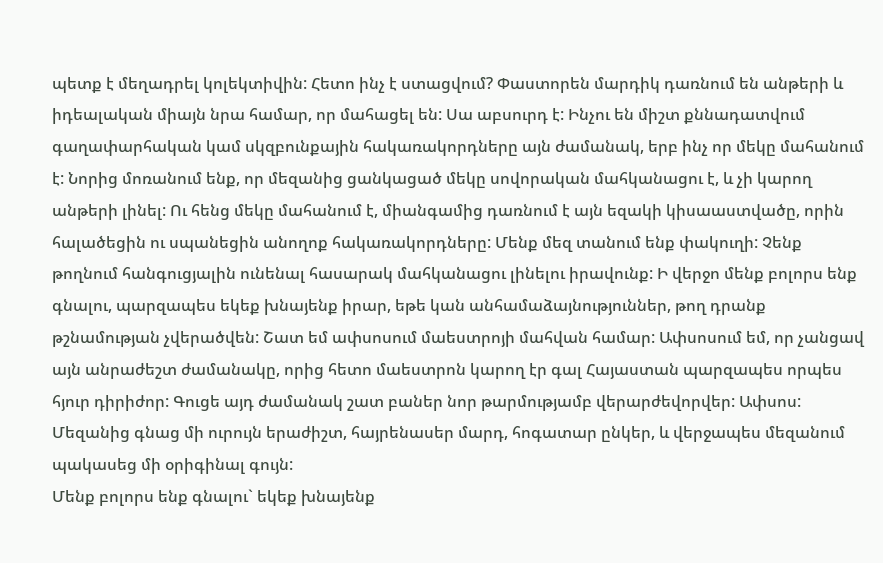պետք է մեղադրել կոլեկտիվին: Հետո ինչ է ստացվում? Փաստորեն մարդիկ դառնում են անթերի և իդեալական միայն նրա համար, որ մահացել են: Սա աբսուրդ է: Ինչու են միշտ քննադատվում գաղափարհական կամ սկզբունքային հակառակորդները այն ժամանակ, երբ ինչ որ մեկը մահանում է: Նորից մոռանում ենք, որ մեզանից ցանկացած մեկը սովորական մահկանացու է, և չի կարող անթերի լինել: Ու հենց մեկը մահանում է, միանգամից դառնում է այն եզակի կիսաաստվածը, որին հալածեցին ու սպանեցին անողոք հակառակորդները: Մենք մեզ տանում ենք փակուղի: Չենք թողնում հանգուցյալին ունենալ հասարակ մահկանացու լինելու իրավունք: Ի վերջո մենք բոլորս ենք գնալու, պարզապես եկեք խնայենք իրար, եթե կան անհամաձայնություններ, թող դրանք թշնամության չվերածվեն: Շատ եմ ափսոսում մաեստրոյի մահվան համար: Ափսոսում եմ, որ չանցավ այն անրաժեշտ ժամանակը, որից հետո մաեստրոն կարող էր գալ Հայաստան պարզապես որպես հյուր դիրիժոր: Գուցե այդ ժամանակ շատ բաներ նոր թարմությամբ վերարժեվորվեր: Ափսոս: Մեզանից գնաց մի ուրույն երաժիշտ, հայրենասեր մարդ, հոգատար ընկեր, և վերջապես մեզանում պակասեց մի օրիգինալ գույն:
Մենք բոլորս ենք գնալու` եկեք խնայենք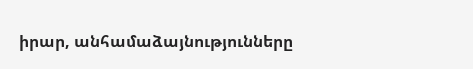իրար, անհամաձայնությունները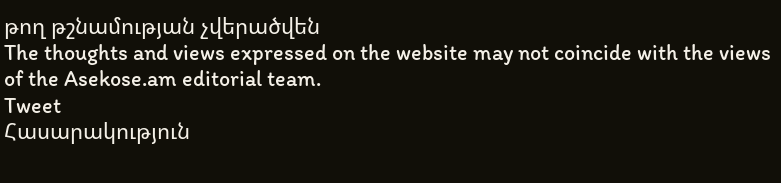թող թշնամության չվերածվեն
The thoughts and views expressed on the website may not coincide with the views of the Asekose.am editorial team.
Tweet
Հասարակություն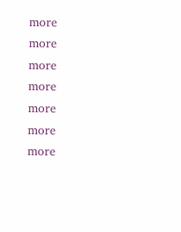more
more
more
more
more
more
more